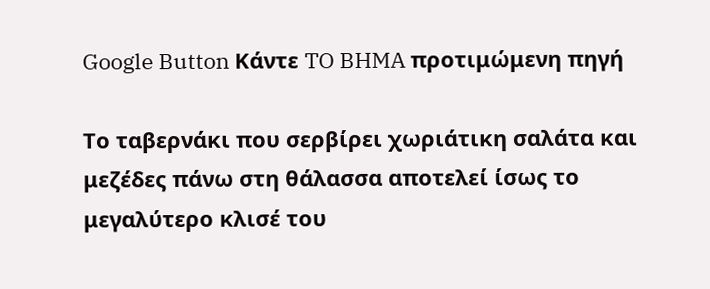Google Button Κάντε TO BHMA προτιμώμενη πηγή

Το ταβερνάκι που σερβίρει χωριάτικη σαλάτα και μεζέδες πάνω στη θάλασσα αποτελεί ίσως το μεγαλύτερο κλισέ του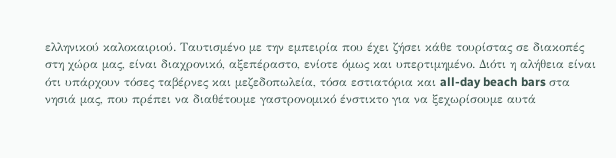ελληνικού καλοκαιριού. Ταυτισμένο με την εμπειρία που έχει ζήσει κάθε τουρίστας σε διακοπές στη χώρα μας, είναι διαχρονικό, αξεπέραστο, ενίοτε όμως και υπερτιμημένο. Διότι η αλήθεια είναι ότι υπάρχουν τόσες ταβέρνες και μεζεδοπωλεία, τόσα εστιατόρια και all-day beach bars στα νησιά μας, που πρέπει να διαθέτουμε γαστρονομικό ένστικτο για να ξεχωρίσουμε αυτά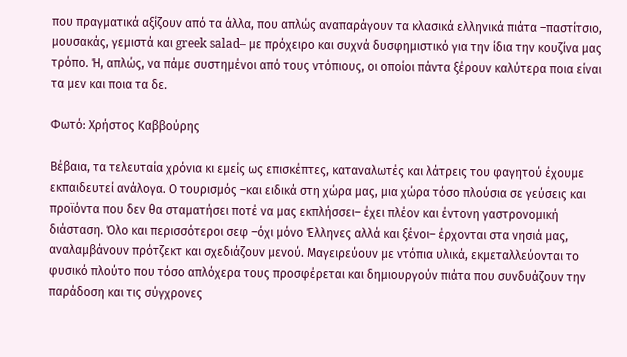που πραγματικά αξίζουν από τα άλλα, που απλώς αναπαράγουν τα κλασικά ελληνικά πιάτα –παστίτσιο, μουσακάς, γεμιστά και greek salad– με πρόχειρο και συχνά δυσφημιστικό για την ίδια την κουζίνα μας τρόπο. Ή, απλώς, να πάμε συστημένοι από τους ντόπιους, οι οποίοι πάντα ξέρουν καλύτερα ποια είναι τα μεν και ποια τα δε.

Φωτό: Χρήστος Καββούρης

Βέβαια, τα τελευταία χρόνια κι εμείς ως επισκέπτες, καταναλωτές και λάτρεις του φαγητού έχουμε εκπαιδευτεί ανάλογα. Ο τουρισμός –και ειδικά στη χώρα μας, μια χώρα τόσο πλούσια σε γεύσεις και προϊόντα που δεν θα σταματήσει ποτέ να μας εκπλήσσει– έχει πλέον και έντονη γαστρονομική διάσταση. Όλο και περισσότεροι σεφ –όχι μόνο Έλληνες αλλά και ξένοι– έρχονται στα νησιά μας, αναλαμβάνουν πρότζεκτ και σχεδιάζουν μενού. Μαγειρεύουν με ντόπια υλικά, εκμεταλλεύονται το φυσικό πλούτο που τόσο απλόχερα τους προσφέρεται και δημιουργούν πιάτα που συνδυάζουν την παράδοση και τις σύγχρονες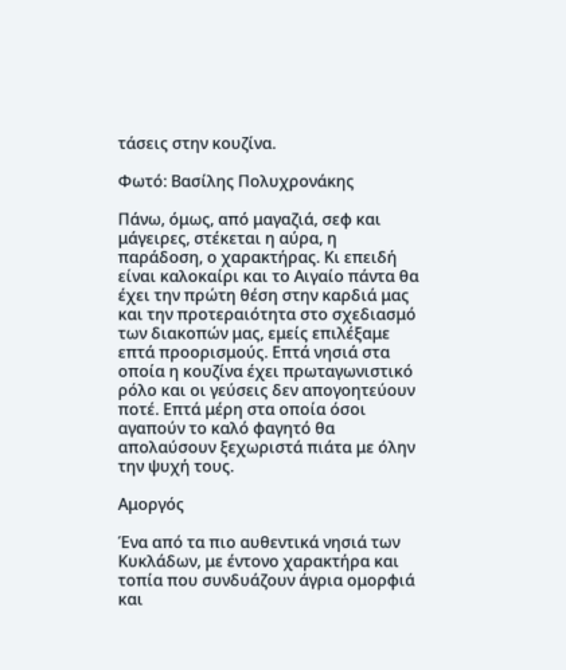τάσεις στην κουζίνα.

Φωτό: Βασίλης Πολυχρονάκης

Πάνω, όμως, από μαγαζιά, σεφ και μάγειρες, στέκεται η αύρα, η παράδοση, ο χαρακτήρας. Κι επειδή είναι καλοκαίρι και το Αιγαίο πάντα θα έχει την πρώτη θέση στην καρδιά μας και την προτεραιότητα στο σχεδιασμό των διακοπών μας, εμείς επιλέξαμε επτά προορισμούς. Επτά νησιά στα οποία η κουζίνα έχει πρωταγωνιστικό ρόλο και οι γεύσεις δεν απογοητεύουν ποτέ. Επτά μέρη στα οποία όσοι αγαπούν το καλό φαγητό θα απολαύσουν ξεχωριστά πιάτα με όλην την ψυχή τους.

Αμοργός

Ένα από τα πιο αυθεντικά νησιά των Κυκλάδων, με έντονο χαρακτήρα και τοπία που συνδυάζουν άγρια ομορφιά και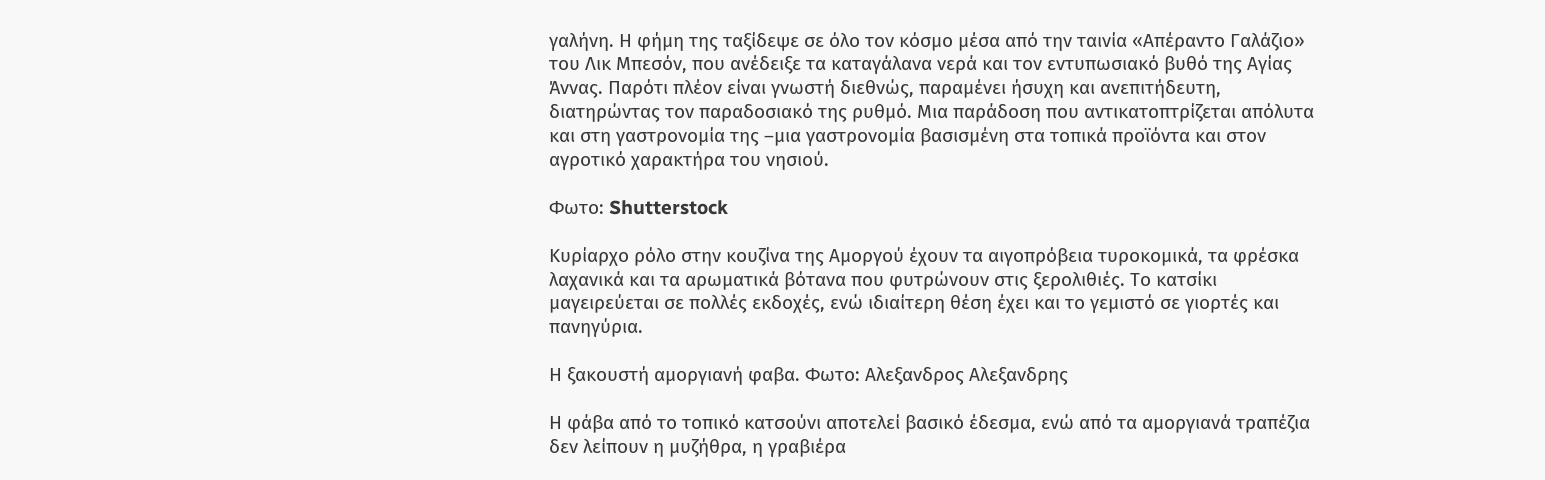γαλήνη. Η φήμη της ταξίδεψε σε όλο τον κόσμο μέσα από την ταινία «Απέραντο Γαλάζιο» του Λικ Μπεσόν, που ανέδειξε τα καταγάλανα νερά και τον εντυπωσιακό βυθό της Αγίας Άννας. Παρότι πλέον είναι γνωστή διεθνώς, παραμένει ήσυχη και ανεπιτήδευτη, διατηρώντας τον παραδοσιακό της ρυθμό. Μια παράδοση που αντικατοπτρίζεται απόλυτα και στη γαστρονομία της –μια γαστρονομία βασισμένη στα τοπικά προϊόντα και στον αγροτικό χαρακτήρα του νησιού.

Φωτο: Shutterstock

Κυρίαρχο ρόλο στην κουζίνα της Αμοργού έχουν τα αιγοπρόβεια τυροκομικά, τα φρέσκα λαχανικά και τα αρωματικά βότανα που φυτρώνουν στις ξερολιθιές. Το κατσίκι μαγειρεύεται σε πολλές εκδοχές, ενώ ιδιαίτερη θέση έχει και το γεμιστό σε γιορτές και πανηγύρια.

Η ξακουστή αμοργιανή φαβα. Φωτο: Αλεξανδρος Αλεξανδρης

Η φάβα από το τοπικό κατσούνι αποτελεί βασικό έδεσμα, ενώ από τα αμοργιανά τραπέζια δεν λείπουν η μυζήθρα, η γραβιέρα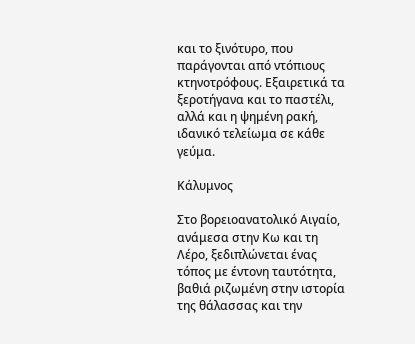και το ξινότυρο, που παράγονται από ντόπιους κτηνοτρόφους. Εξαιρετικά τα ξεροτήγανα και το παστέλι, αλλά και η ψημένη ρακή, ιδανικό τελείωμα σε κάθε γεύμα.

Κάλυμνος

Στο βορειοανατολικό Αιγαίο, ανάμεσα στην Κω και τη Λέρο, ξεδιπλώνεται ένας τόπος με έντονη ταυτότητα, βαθιά ριζωμένη στην ιστορία της θάλασσας και την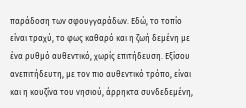παράδοση των σφουγγαράδων. Εδώ, το τοπίο είναι τραχύ, το φως καθαρό και η ζωή δεμένη με ένα ρυθμό αυθεντικό, χωρίς επιτήδευση. Εξίσου ανεπιτήδευτη, με τον πιο αυθεντικό τρόπο, είναι και η κουζίνα του νησιού, άρρηκτα συνδεδεμένη,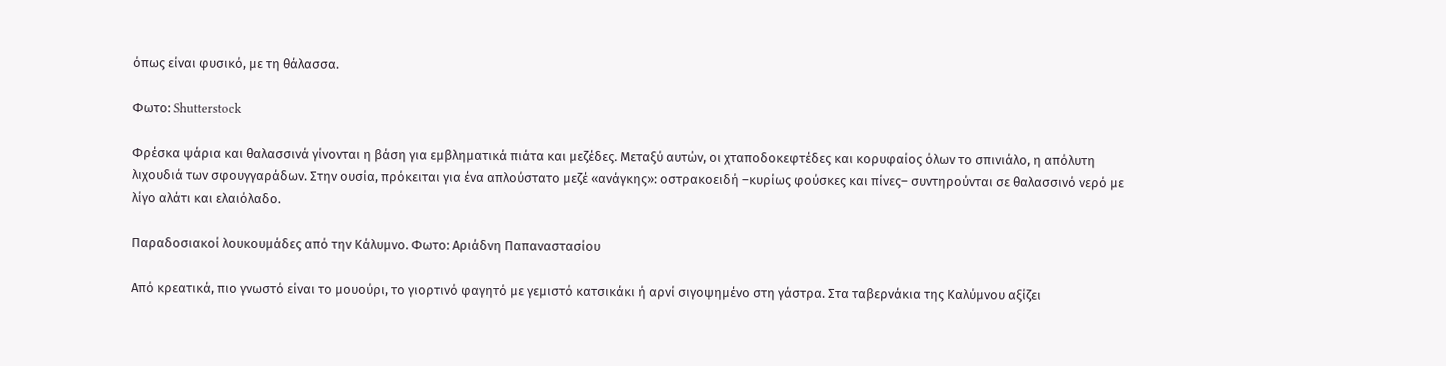όπως είναι φυσικό, με τη θάλασσα.

Φωτο: Shutterstock

Φρέσκα ψάρια και θαλασσινά γίνονται η βάση για εμβληματικά πιάτα και μεζέδες. Μεταξύ αυτών, οι χταποδοκεφτέδες και κορυφαίος όλων το σπινιάλο, η απόλυτη λιχουδιά των σφουγγαράδων. Στην ουσία, πρόκειται για ένα απλούστατο μεζέ «ανάγκης»: οστρακοειδή –κυρίως φούσκες και πίνες– συντηρούνται σε θαλασσινό νερό με λίγο αλάτι και ελαιόλαδο.

Παραδοσιακοί λουκουμάδες από την Κάλυμνο. Φωτο: Αριάδνη Παπαναστασίου

Από κρεατικά, πιο γνωστό είναι το μουούρι, το γιορτινό φαγητό με γεμιστό κατσικάκι ή αρνί σιγοψημένο στη γάστρα. Στα ταβερνάκια της Καλύμνου αξίζει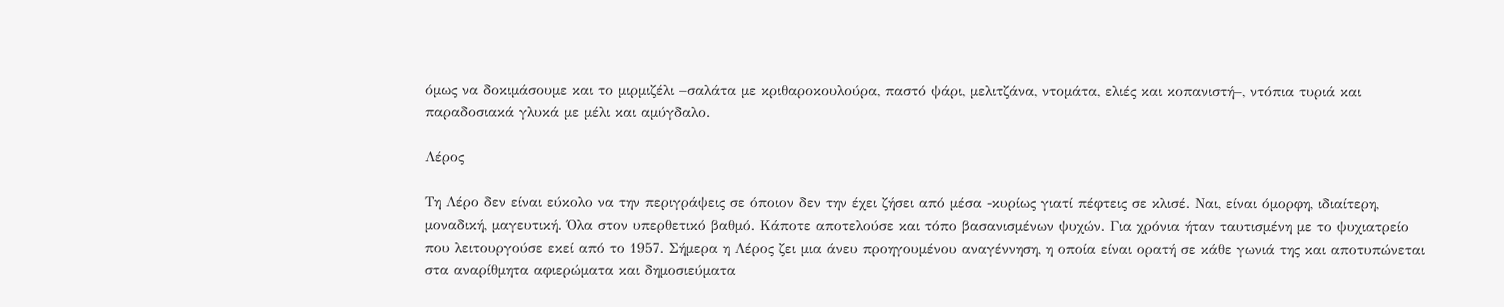όμως να δοκιμάσουμε και το μιρμιζέλι –σαλάτα με κριθαροκουλούρα, παστό ψάρι, μελιτζάνα, ντομάτα, ελιές και κοπανιστή–, ντόπια τυριά και παραδοσιακά γλυκά με μέλι και αμύγδαλο.

Λέρος

Τη Λέρο δεν είναι εύκολο να την περιγράψεις σε όποιον δεν την έχει ζήσει από μέσα -κυρίως γιατί πέφτεις σε κλισέ. Ναι, είναι όμορφη, ιδιαίτερη, μοναδική, μαγευτική. Όλα στον υπερθετικό βαθμό. Κάποτε αποτελούσε και τόπο βασανισμένων ψυχών. Για χρόνια ήταν ταυτισμένη με το ψυχιατρείο που λειτουργούσε εκεί από το 1957. Σήμερα η Λέρος ζει μια άνευ προηγουμένου αναγέννηση, η οποία είναι ορατή σε κάθε γωνιά της και αποτυπώνεται στα αναρίθμητα αφιερώματα και δημοσιεύματα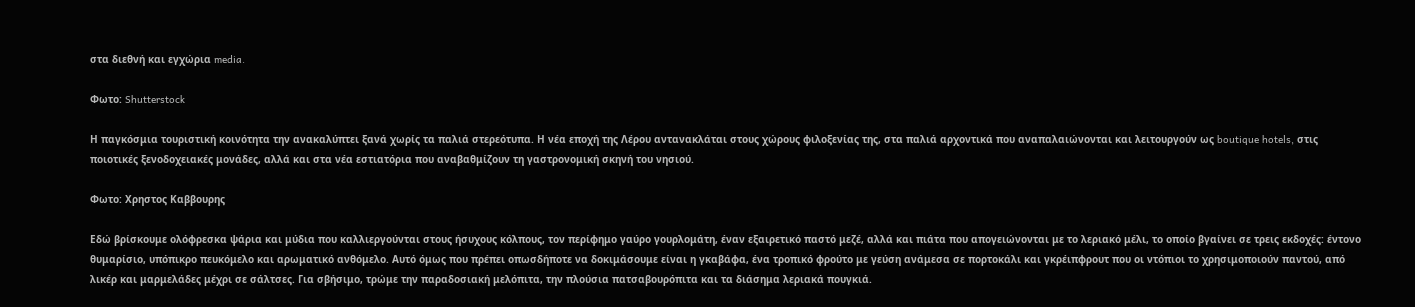στα διεθνή και εγχώρια media.

Φωτο: Shutterstock

Η παγκόσμια τουριστική κοινότητα την ανακαλύπτει ξανά χωρίς τα παλιά στερεότυπα. Η νέα εποχή της Λέρου αντανακλάται στους χώρους φιλοξενίας της, στα παλιά αρχοντικά που αναπαλαιώνονται και λειτουργούν ως boutique hotels, στις ποιοτικές ξενοδοχειακές μονάδες, αλλά και στα νέα εστιατόρια που αναβαθμίζουν τη γαστρονομική σκηνή του νησιού.

Φωτο: Χρηστος Καββουρης

Εδώ βρίσκουμε ολόφρεσκα ψάρια και μύδια που καλλιεργούνται στους ήσυχους κόλπους, τον περίφημο γαύρο γουρλομάτη, έναν εξαιρετικό παστό μεζέ, αλλά και πιάτα που απογειώνονται με το λεριακό μέλι, το οποίο βγαίνει σε τρεις εκδοχές: έντονο θυμαρίσιο, υπόπικρο πευκόμελο και αρωματικό ανθόμελο. Αυτό όμως που πρέπει οπωσδήποτε να δοκιμάσουμε είναι η γκαβάφα, ένα τροπικό φρούτο με γεύση ανάμεσα σε πορτοκάλι και γκρέιπφρουτ που οι ντόπιοι το χρησιμοποιούν παντού, από λικέρ και μαρμελάδες μέχρι σε σάλτσες. Για σβήσιμο, τρώμε την παραδοσιακή μελόπιτα, την πλούσια πατσαβουρόπιτα και τα διάσημα λεριακά πουγκιά.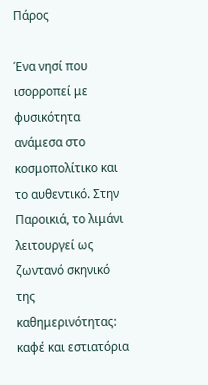Πάρος

Ένα νησί που ισορροπεί με φυσικότητα ανάμεσα στο κοσμοπολίτικο και το αυθεντικό. Στην Παροικιά, το λιμάνι λειτουργεί ως ζωντανό σκηνικό της καθημερινότητας: καφέ και εστιατόρια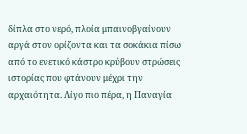δίπλα στο νερό, πλοία μπαινοβγαίνουν αργά στον ορίζοντα και τα σοκάκια πίσω από το ενετικό κάστρο κρύβουν στρώσεις ιστορίας που φτάνουν μέχρι την αρχαιότητα. Λίγο πιο πέρα, η Παναγία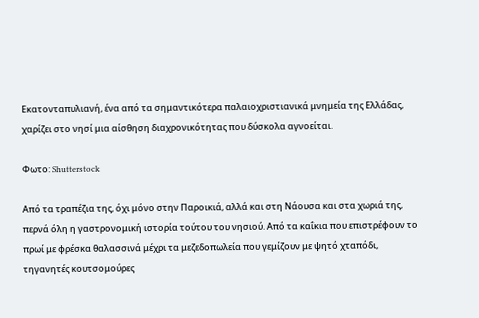Εκατονταπυλιανή, ένα από τα σημαντικότερα παλαιοχριστιανικά μνημεία της Ελλάδας, χαρίζει στο νησί μια αίσθηση διαχρονικότητας που δύσκολα αγνοείται.

Φωτο: Shutterstock

Από τα τραπέζια της, όχι μόνο στην Παροικιά, αλλά και στη Νάουσα και στα χωριά της, περνά όλη η γαστρονομική ιστορία τούτου του νησιού. Από τα καΐκια που επιστρέφουν το πρωί με φρέσκα θαλασσινά μέχρι τα μεζεδοπωλεία που γεμίζουν με ψητό χταπόδι, τηγανητές κουτσομούρες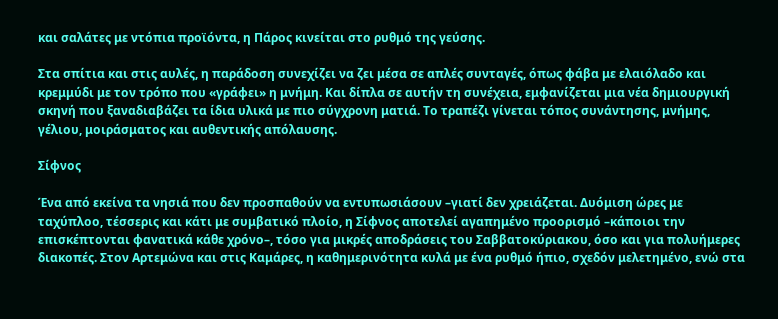και σαλάτες με ντόπια προϊόντα, η Πάρος κινείται στο ρυθμό της γεύσης.

Στα σπίτια και στις αυλές, η παράδοση συνεχίζει να ζει μέσα σε απλές συνταγές, όπως φάβα με ελαιόλαδο και κρεμμύδι με τον τρόπο που «γράφει» η μνήμη. Και δίπλα σε αυτήν τη συνέχεια, εμφανίζεται μια νέα δημιουργική σκηνή που ξαναδιαβάζει τα ίδια υλικά με πιο σύγχρονη ματιά. Το τραπέζι γίνεται τόπος συνάντησης, μνήμης, γέλιου, μοιράσματος και αυθεντικής απόλαυσης.

Σίφνος

Ένα από εκείνα τα νησιά που δεν προσπαθούν να εντυπωσιάσουν –γιατί δεν χρειάζεται. Δυόμιση ώρες με ταχύπλοο, τέσσερις και κάτι με συμβατικό πλοίο, η Σίφνος αποτελεί αγαπημένο προορισμό –κάποιοι την επισκέπτονται φανατικά κάθε χρόνο–, τόσο για μικρές αποδράσεις του Σαββατοκύριακου, όσο και για πολυήμερες διακοπές. Στον Αρτεμώνα και στις Καμάρες, η καθημερινότητα κυλά με ένα ρυθμό ήπιο, σχεδόν μελετημένο, ενώ στα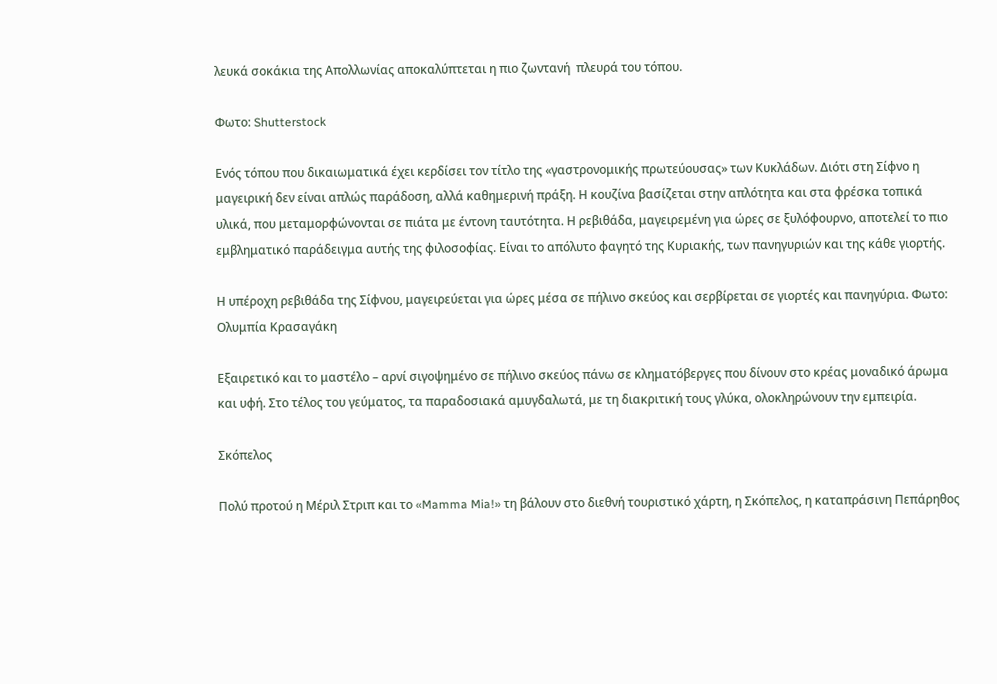λευκά σοκάκια της Απολλωνίας αποκαλύπτεται η πιο ζωντανή  πλευρά του τόπου.

Φωτο: Shutterstock

Ενός τόπου που δικαιωματικά έχει κερδίσει τον τίτλο της «γαστρονομικής πρωτεύουσας» των Κυκλάδων. Διότι στη Σίφνο η μαγειρική δεν είναι απλώς παράδοση, αλλά καθημερινή πράξη. Η κουζίνα βασίζεται στην απλότητα και στα φρέσκα τοπικά υλικά, που μεταμορφώνονται σε πιάτα με έντονη ταυτότητα. Η ρεβιθάδα, μαγειρεμένη για ώρες σε ξυλόφουρνο, αποτελεί το πιο εμβληματικό παράδειγμα αυτής της φιλοσοφίας. Είναι το απόλυτο φαγητό της Κυριακής, των πανηγυριών και της κάθε γιορτής.

Η υπέροχη ρεβιθάδα της Σίφνου, μαγειρεύεται για ώρες μέσα σε πήλινο σκεύος και σερβίρεται σε γιορτές και πανηγύρια. Φωτο: Ολυμπία Κρασαγάκη

Εξαιρετικό και το μαστέλο – αρνί σιγοψημένο σε πήλινο σκεύος πάνω σε κληματόβεργες που δίνουν στο κρέας μοναδικό άρωμα και υφή. Στο τέλος του γεύματος, τα παραδοσιακά αμυγδαλωτά, με τη διακριτική τους γλύκα, ολοκληρώνουν την εμπειρία.

Σκόπελος

Πολύ προτού η Μέριλ Στριπ και το «Mamma Mia!» τη βάλουν στο διεθνή τουριστικό χάρτη, η Σκόπελος, η καταπράσινη Πεπάρηθος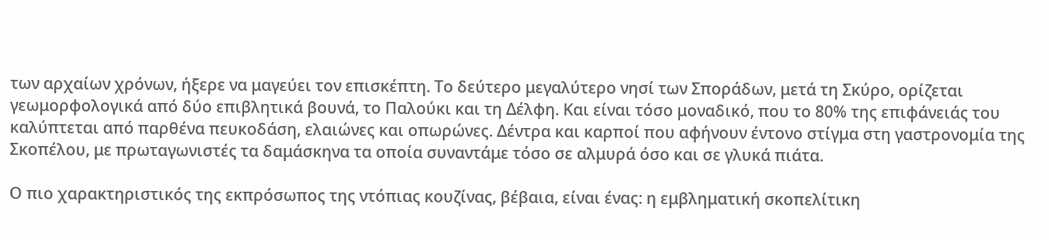των αρχαίων χρόνων, ήξερε να μαγεύει τον επισκέπτη. Το δεύτερο μεγαλύτερο νησί των Σποράδων, μετά τη Σκύρο, ορίζεται γεωμορφολογικά από δύο επιβλητικά βουνά, το Παλούκι και τη Δέλφη. Και είναι τόσο μοναδικό, που το 80% της επιφάνειάς του καλύπτεται από παρθένα πευκοδάση, ελαιώνες και οπωρώνες. Δέντρα και καρποί που αφήνουν έντονο στίγμα στη γαστρονομία της Σκοπέλου, με πρωταγωνιστές τα δαμάσκηνα τα οποία συναντάμε τόσο σε αλμυρά όσο και σε γλυκά πιάτα.

Ο πιο χαρακτηριστικός της εκπρόσωπος της ντόπιας κουζίνας, βέβαια, είναι ένας: η εμβληματική σκοπελίτικη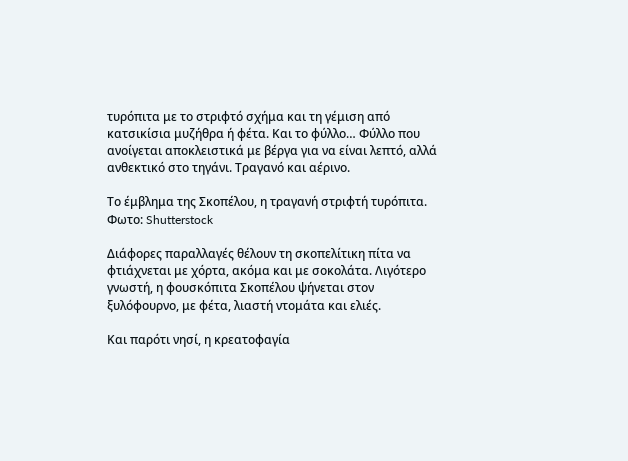τυρόπιτα με το στριφτό σχήμα και τη γέμιση από κατσικίσια μυζήθρα ή φέτα. Και το φύλλο… Φύλλο που ανοίγεται αποκλειστικά με βέργα για να είναι λεπτό, αλλά ανθεκτικό στο τηγάνι. Τραγανό και αέρινο.

Το έμβλημα της Σκοπέλου, η τραγανή στριφτή τυρόπιτα. Φωτο: Shutterstock

Διάφορες παραλλαγές θέλουν τη σκοπελίτικη πίτα να φτιάχνεται με χόρτα, ακόμα και με σοκολάτα. Λιγότερο γνωστή, η φουσκόπιτα Σκοπέλου ψήνεται στον ξυλόφουρνο, με φέτα, λιαστή ντομάτα και ελιές.

Και παρότι νησί, η κρεατοφαγία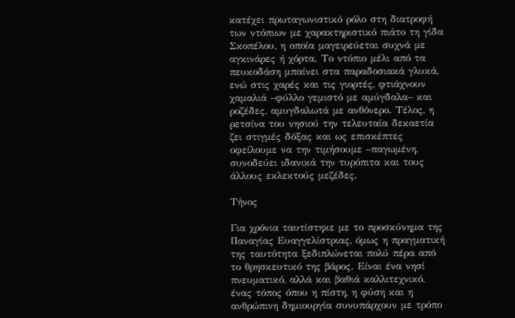κατέχει πρωταγωνιστικό ρόλο στη διατροφή των ντόπιων με χαρακτηριστικό πιάτο τη γίδα Σκοπέλου, η οποία μαγειρεύεται συχνά με αγκινάρες ή χόρτα. Το ντόπιο μέλι από τα πευκοδάση μπαίνει στα παραδοσιακά γλυκά, ενώ στις χαρές και τις γιορτές, φτιάχνουν χαμαλιά –φύλλο γεμιστό με αμύγδαλα– και ροζέδες, αμυγδαλωτά με ανθόνερο. Τέλος, η ρετσίνα του νησιού την τελευταία δεκαετία ζει στιγμές δόξας και ως επισκέπτες οφείλουμε να την τιμήσουμε –παγωμένη, συνοδεύει ιδανικά την τυρόπιτα και τους άλλους εκλεκτούς μεζέδες.

Τήνος

Για χρόνια ταυτίστηκε με το προσκύνημα της Παναγίας Ευαγγελίστριας, όμως η πραγματική της ταυτότητα ξεδιπλώνεται πολύ πέρα από το θρησκευτικό της βάρος. Είναι ένα νησί πνευματικό, αλλά και βαθιά καλλιτεχνικό, ένας τόπος όπου η πίστη, η φύση και η ανθρώπινη δημιουργία συνυπάρχουν με τρόπο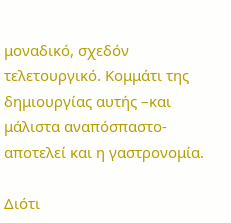μοναδικό, σχεδόν τελετουργικό. Κομμάτι της δημιουργίας αυτής –και μάλιστα αναπόσπαστο- αποτελεί και η γαστρονομία.

Διότι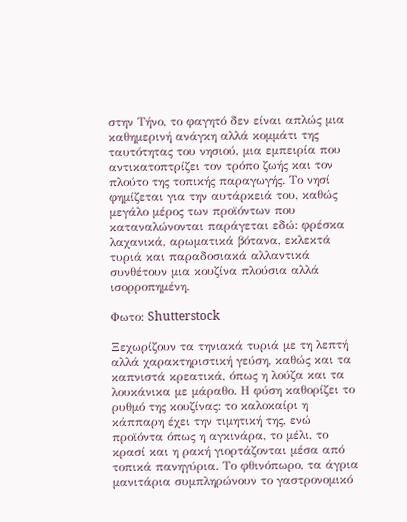στην Τήνο, το φαγητό δεν είναι απλώς μια καθημερινή ανάγκη αλλά κομμάτι της ταυτότητας του νησιού, μια εμπειρία που αντικατοπτρίζει τον τρόπο ζωής και τον πλούτο της τοπικής παραγωγής. Το νησί φημίζεται για την αυτάρκειά του, καθώς μεγάλο μέρος των προϊόντων που καταναλώνονται παράγεται εδώ: φρέσκα λαχανικά, αρωματικά βότανα, εκλεκτά τυριά και παραδοσιακά αλλαντικά συνθέτουν μια κουζίνα πλούσια αλλά ισορροπημένη.

Φωτο: Shutterstock

Ξεχωρίζουν τα τηνιακά τυριά με τη λεπτή αλλά χαρακτηριστική γεύση, καθώς και τα καπνιστά κρεατικά, όπως η λούζα και τα λουκάνικα με μάραθο. Η φύση καθορίζει το ρυθμό της κουζίνας: το καλοκαίρι η κάππαρη έχει την τιμητική της, ενώ προϊόντα όπως η αγκινάρα, το μέλι, το κρασί και η ρακή γιορτάζονται μέσα από τοπικά πανηγύρια. Το φθινόπωρο, τα άγρια μανιτάρια συμπληρώνουν το γαστρονομικό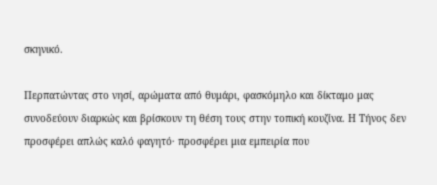σκηνικό.

Περπατώντας στο νησί, αρώματα από θυμάρι, φασκόμηλο και δίκταμο μας συνοδεύουν διαρκώς και βρίσκουν τη θέση τους στην τοπική κουζίνα. Η Τήνος δεν προσφέρει απλώς καλό φαγητό· προσφέρει μια εμπειρία που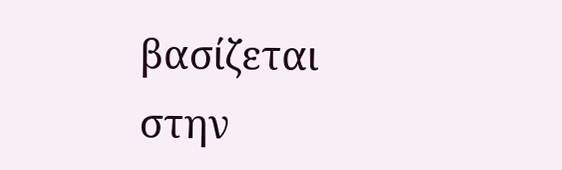βασίζεται στην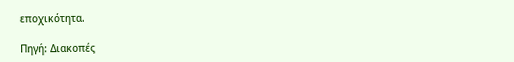εποχικότητα.

Πηγή: Διακοπές